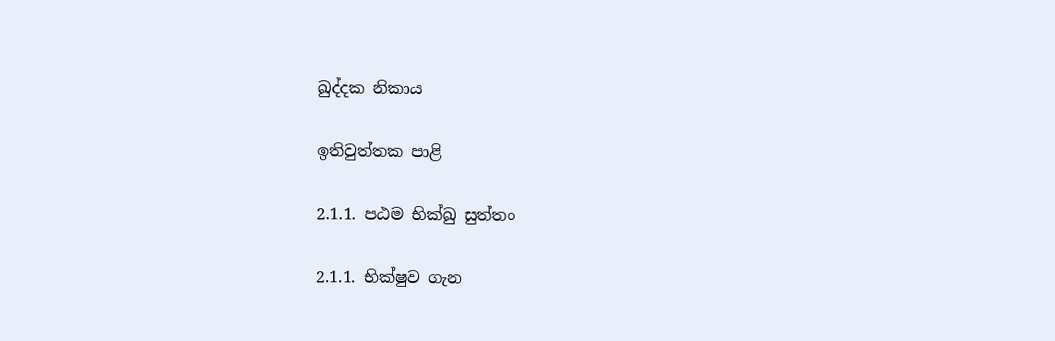ඛුද්දක නිකාය

ඉතිවුත්තක පාළි

2.1.1. පඨම භික්ඛු සුත්තං

2.1.1. භික්ෂුව ගැන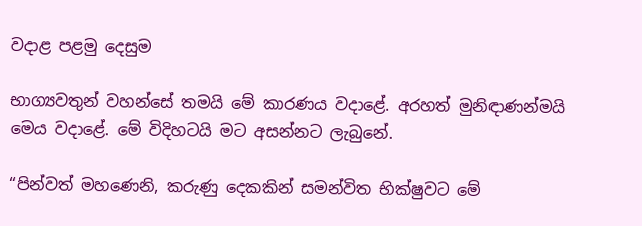වදාළ පළමු දෙසුම

භාග්‍යවතුන් වහන්සේ තමයි මේ කාරණය වදාළේ. අරහත් මුනිඳාණන්මයි මෙය වදාළේ. මේ විදිහටයි මට අසන්නට ලැබුනේ.

“පින්වත් මහණෙනි, කරුණු දෙකකින් සමන්විත භික්ෂුවට මේ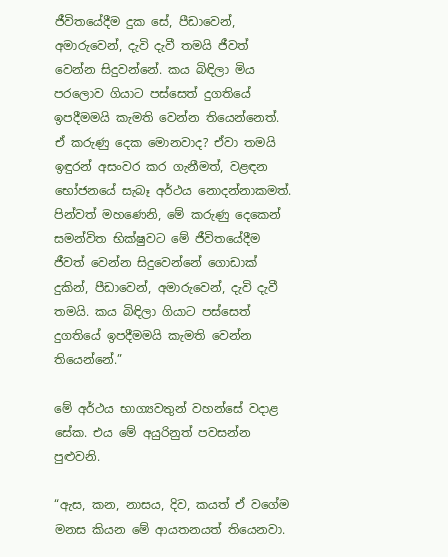ජීවිතයේදීම දුක සේ, පීඩාවෙන්, අමාරුවෙන්, දැවි දැවී තමයි ජීවත් වෙන්න සිදුවන්නේ. කය බිඳිලා මිය පරලොව ගියාට පස්සෙත් දුගතියේ ඉපදීමමයි කැමති වෙන්න තියෙන්නෙත්. ඒ කරුණු දෙක මොනවාද? ඒවා තමයි ඉඳුරන් අසංවර කර ගැනීමත්, වළඳන භෝජනයේ සැබෑ අර්ථය නොදන්නාකමත්. පින්වත් මහණෙනි, මේ කරුණු දෙකෙන් සමන්විත භික්ෂුවට මේ ජීවිතයේදීම ජීවත් වෙන්න සිදුවෙන්නේ ගොඩාක් දුකින්, පීඩාවෙන්, අමාරුවෙන්, දැවි දැවී තමයි. කය බිඳිලා ගියාට පස්සෙත් දුගතියේ ඉපදීමමයි කැමති වෙන්න තියෙන්නේ.”

මේ අර්ථය භාග්‍යවතුන් වහන්සේ වදාළ සේක. එය මේ අයුරිනුත් පවසන්න පුළුවනි.

“ඇස, කන, නාසය, දිව, කයත් ඒ වගේම මනස කියන මේ ආයතනයත් තියෙනවා.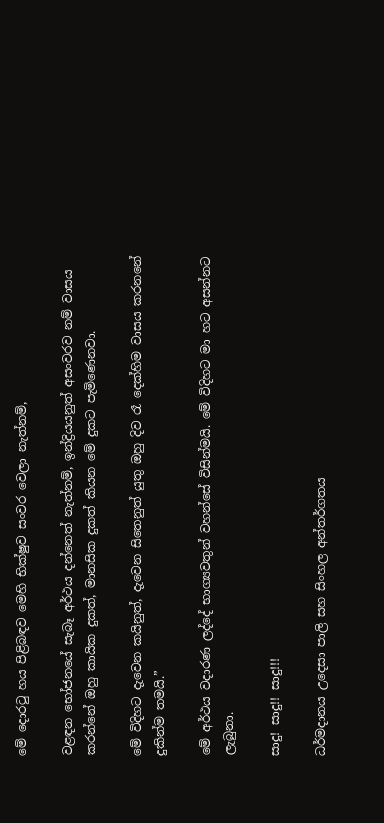මේ දොරටු හය පිළිබඳව මෙහි භික්ෂුව සංවර වෙලා නැත්නම්,

වළඳන භෝජනයේ සැබෑ අර්ථය දන්නෙත් නැත්නම්, ඉන්ද්‍රියයනුත් අසංවරව නම් වාසය කරන්නේ ඔහු කායික දුකත්, මානසික දුකත් කියන මේ දුකට පැමිණෙනවා.

මේ විදිහට දැවෙන කයිනුත්, දැවෙන සිතෙනුත් යුතු ඔහු දිව රෑ දෙක්හිම වාසය කරනනේ දුකින්ම තමයි.”

මේ අර්ථය වදාරණ ලද්දේ භාග්‍යවතුන් වහන්සේ විසින්මයි. මේ විදිහට මා හට අසන්නට ලැබුනා.

සාදු! සාදු!! සාදු!!!

ධර්මදානය උදෙසා පාලි සහ සිංහල අන්තර්ගතය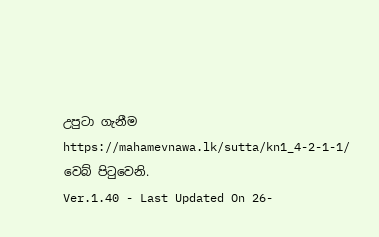උපුටා ගැනීම https://mahamevnawa.lk/sutta/kn1_4-2-1-1/ වෙබ් පිටුවෙනි.
Ver.1.40 - Last Updated On 26-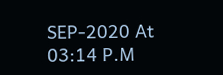SEP-2020 At 03:14 P.M